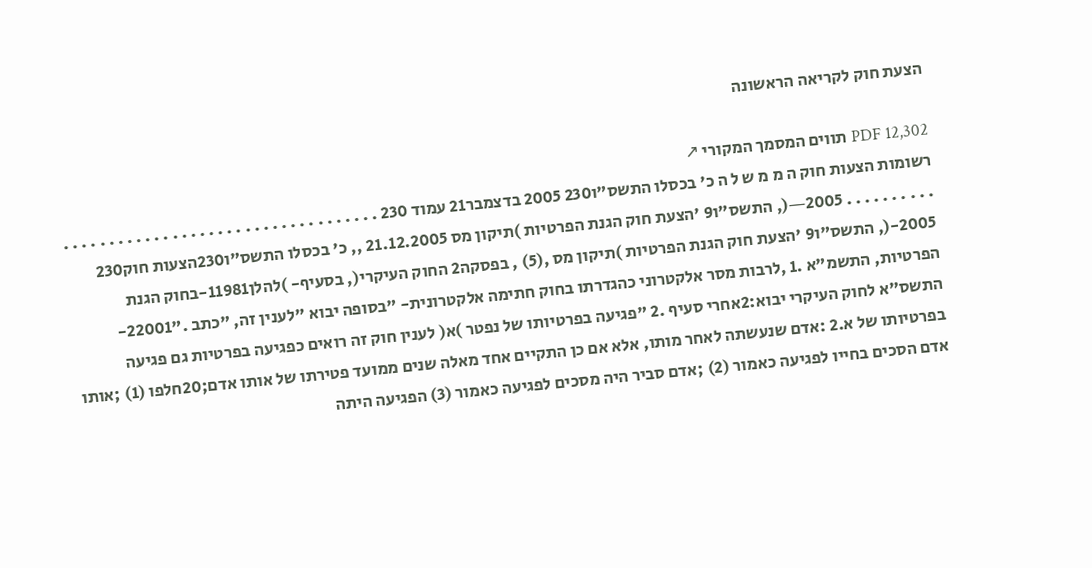הצעת חוק לקריאה הראשונה

PDF 12,302 תווים המסמך המקורי ↗
רשומות הצעות חוק ה מ מ ש ל ה כ' בכסלו התשס"ו230 2005 בדצמבר21 עמוד 230 . . . . . . . . . . . . . . . . . . . . . . . . . . . . . . . . . . . . . . . . . . . . . 2005―(, התשס"ו9 'הצעת חוק הגנת הפרטיות )תיקון מס 21.12.2005 ,, כ' בכסלו התשס"ו230הצעות חוק230 2005-(, התשס"ו9 'הצעת חוק הגנת הפרטיות )תיקון מס ,(5) , בפסקה2 החוק העיקרי(, בסעיף- )להלן11981-בחוק הגנת הפרטיות, התשמ"א .1 ,לרבות מסר אלקטרוני כהגדרתו בחוק חתימה אלקטרונית- "בסופה יבוא "לענין זה, "כתב ."22001-התשס"א לחוק העיקרי יבוא:2אחרי סעיף .2 "פגיעה בפרטיותו של נפטר )א( לענין חוק זה רואים כפגיעה בפרטיות גם פגיעה בפרטיותו של א.2 :אדם שנעשתה לאחר מותו, אלא אם כן התקיים אחד מאלה שנים ממועד פטירתו של אותו אדם;20חלפו (1) ;אותו אדם הסכים בחייו לפגיעה כאמור (2) ;אדם סביר היה מסכים לפגיעה כאמור (3) הפגיעה היתה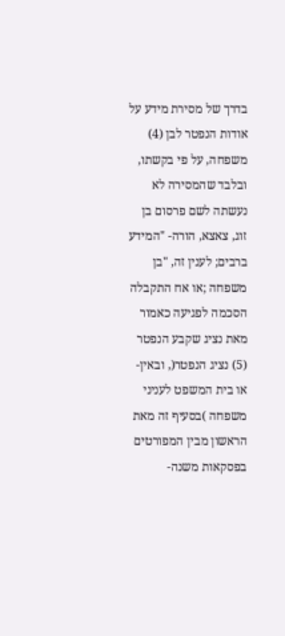בדרך של מסירת מידע על אודות הנפטר לבן (4) משפחה, על פי בקשתו, ובלבד שהמסירה לא נעשתה לשם פרסום בן זוג, צאצא, הורה- "המידע ברבים; לענין זה, "בן משפחה ;או אח התקבלה הסכמה לפגיעה כאמור מאת נציג שקבע הנפטר (5) נציג הנפטר(, ובאין-או בית המשפט לעניני משפחה )בסעיף זה מאת הראשון מבין המפורטים בפסקאות משנה-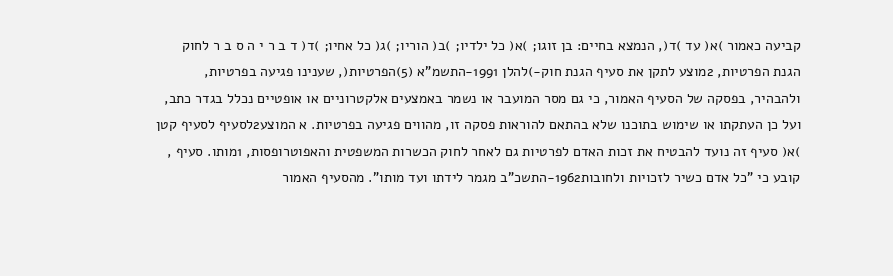קביעה כאמור )א( עד )ד(, הנמצא בחיים: בן זוגו; )א( כל ילדיו; )ב( הוריו; )ג( כל אחיו; )ד( ד ב ר י ה ס ב ר לחוק הגנת הפרטיות, 2מוצע לתקן את סעיף הגנת חוק-)להלן 1991-התשמ"א (5)הפרטיות(, שענינו פגיעה בפרטיות, ולהבהיר, בפסקה של הסעיף האמור, כי גם מסר המועבר או נשמר באמצעים אלקטרוניים או אופטיים נכלל בגדר כתב, ועל כן העתקתו או שימוש בתוכנו שלא בהתאם להוראות פסקה זו, מהווים פגיעה בפרטיות. א המוצע2לסעיף לסעיף קטן )א( סעיף זה נועד להבטיח את זכות האדם לפרטיות גם לאחר לחוק הכשרות המשפטית והאפוטרופסות, 1מותו. סעיף , קובע כי "כל אדם כשיר לזכויות ולחובות1962-התשכ"ב מגמר לידתו ועד מותו". מהסעיף האמור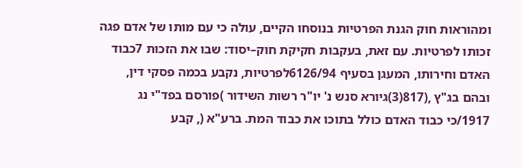ומהוראות חוק הגנת הפרטיות בנוסחו הקיים, עולה כי עם מותו של אדם פגה זכותו לפרטיות. עם זאת, בעקבות חקיקת חוק–יסוד: שבו את הזכות 7כבוד האדם וחירותו, המעגן בסעיף 6126/94לפרטיות, נקבע בכמה פסקי דין, ובהם בג"ץ ,(817(3)גיורא סנש נ' יו"ר רשות השידור )פורסם בפד"י נג 1917/כי כבוד האדם כולל בתוכו את כבוד המת. ברע"א (, קבע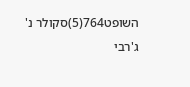השופט764(5)סקולר נ' ג'רבי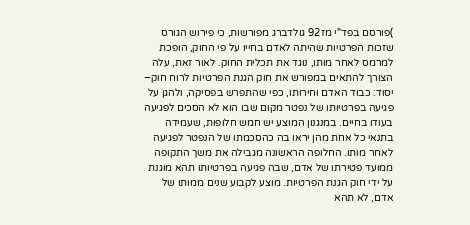)פורסם בפד"י מז92 גולדברג מפורשות, כי פירוש הגורס שזכות הפרטיות שהיתה לאדם בחייו על פי החוק, הופכת למרמס לאחר מותו, נוגד את תכלית החוק. לאור זאת, עלה הצורך להתאים במפורש את חוק הגנת הפרטיות לרוח חוק– יסוד: כבוד האדם וחירותו, כפי שהתפרש בפסיקה, ולהגן על פגיעה בפרטיותו של נפטר מקום שבו הוא לא הסכים לפגיעה בעודו בחיים. במנגנון המוצע יש חמש חלופות, שעמידה בתנאי כל אחת מהן יראו בה כהסכמתו של הנפטר לפגיעה לאחר מותו. החלופה הראשונה מגבילה את משך התקופה ממועד פטירתו של אדם, שבה פגיעה בפרטיותו תהא מוגנת על ידי חוק הגנת הפרטיות. מוצע לקבוע שנים ממותו של אדם, לא תהא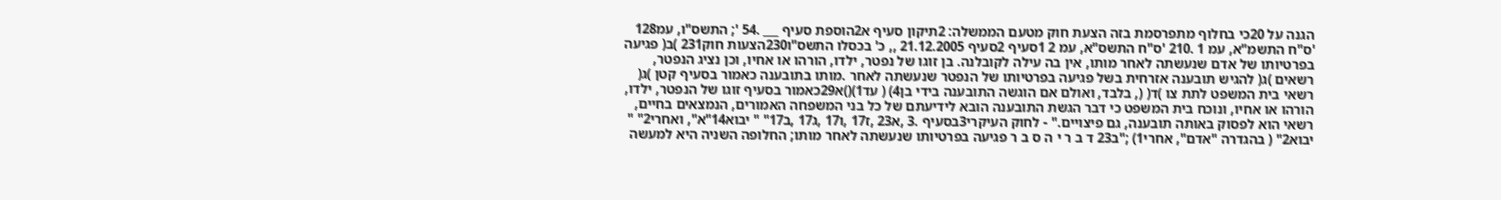הגנה על 20כי בחלוף מתפרסמת בזה הצעת חוק מטעם הממשלה: 2תיקון סעיף א2הוספת סעיף ___ .54 '; התשס"ו, עמ128 'ס"ח התשמ"א, עמ 1 .210 'ס"ח התשס"א, עמ 2 1סעיף 2סעיף 21.12.2005 ,, כ' בכסלו התשס"ו230הצעות חוק231 )ב( פגיעה בפרטיותו של אדם שנעשתה לאחר מותו, אין בה עילה לקובלנה. בן זוגו של נפטר, ילדו, הורהו או אחיו, וכן נציג הנפטר, רשאים )ג( להגיש תובענה אזרחית בשל פגיעה בפרטיותו של הנפטר שנעשתה לאחר .מותו בתובענה כאמור בסעיף קטן )ג( רשאי בית המשפט לתת צו )ד( (, בלבד, ואולם אם הוגשה התובענה בידי בן4) ( עד1)()א29כאמור בסעיף זוגו של הנפטר, ילדו, הורהו או אחיו, ונוכח בית המשפט כי דבר הגשת התובענה הובא לידיעתם של כל בני המשפחה האמורים, הנמצאים בחיים, רשאי הוא לפסוק באותה תובענה, גם פיצויים." - לחוק העיקרי3בסעיף .3 ,א23 ,ז17 ,ו17 ,ג17 ,ב17" " יבוא14"א", ואחרי2" " יבוא2" ( בהגדרה "אדם", אחרי1) ;"ב23 ד ב ר י ה ס ב ר פגיעה בפרטיותו שנעשתה לאחר מותו; החלופה השניה היא למעשה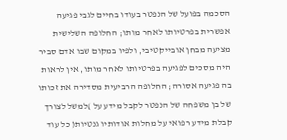הסכמה בפועל של הנפטר בעודו בחיים לגבי פגיעה אפשרית בפרטיותו לאחר מותו; החלופה השלישית מציעה מבחן אובייקטיבי, ולפיו במקום שבו אדם סביר היה מסכים לפגיעה בפרטיותו לאחר מותו, אין לראות בה פגיעה אסורה; החלופה הרביעית מסדירה את זכותו של בן משפחה של הנפטר לקבל מידע על )למשל לצורך קבלת מידע רפואי על מחלות אודותיו גנטיות( כל עוד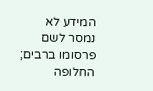המידע לא נמסר לשם פרסומו ברבים; החלופה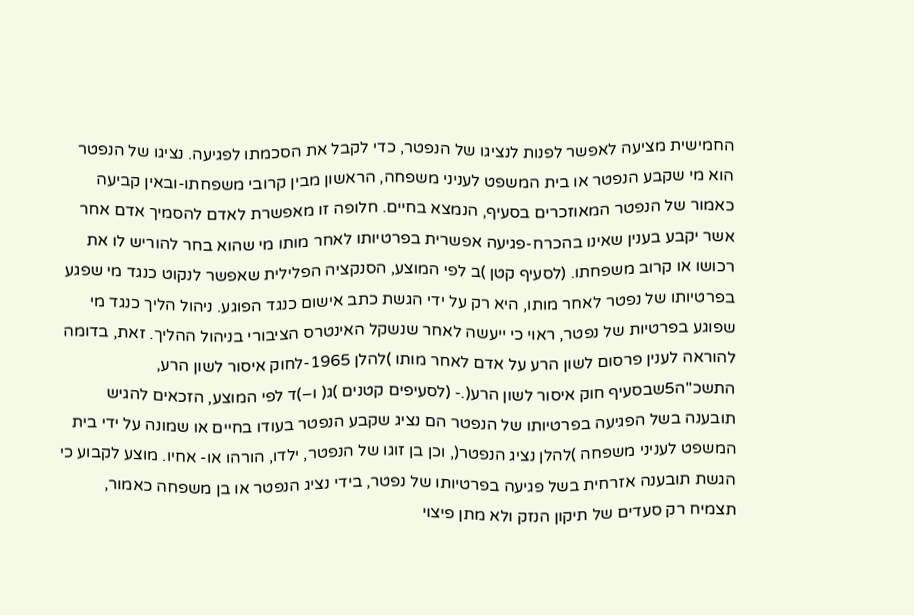החמישית מציעה לאפשר לפנות לנציגו של הנפטר, כדי לקבל את הסכמתו לפגיעה. נציגו של הנפטר הוא מי שקבע הנפטר או בית המשפט לעניני משפחה, הראשון מבין קרובי משפחתו-ובאין קביעה כאמור של הנפטר המאוזכרים בסעיף, הנמצא בחיים. חלופה זו מאפשרת לאדם להסמיך אדם אחר אשר יקבע בענין שאינו בהכרח-פגיעה אפשרית בפרטיותו לאחר מותו מי שהוא בחר להוריש לו את רכושו או קרוב משפחתו. (לסעיף קטן )ב לפי המוצע, הסנקציה הפלילית שאפשר לנקוט כנגד מי שפגע בפרטיותו של נפטר לאחר מותו, היא רק על ידי הגשת כתב אישום כנגד הפוגע. ניהול הליך כנגד מי שפוגע בפרטיות של נפטר, ראוי כי ייעשה לאחר שנשקל האינטרס הציבורי בניהול ההליך. זאת, בדומה להוראה לענין פרסום לשון הרע על אדם לאחר מותו )להלן 1965-לחוק איסור לשון הרע, התשכ"ה5שבסעיף חוק איסור לשון הרע(.- (לסעיפים קטנים )ג( ו–)ד לפי המוצע, הזכאים להגיש תובענה בשל הפגיעה בפרטיותו של הנפטר הם נציג שקבע הנפטר בעודו בחיים או שמונה על ידי בית המשפט לעניני משפחה )להלן נציג הנפטר(, וכן בן זוגו של הנפטר, ילדו, הורהו או- אחיו. מוצע לקבוע כי הגשת תובענה אזרחית בשל פגיעה בפרטיותו של נפטר, בידי נציג הנפטר או בן משפחה כאמור, תצמיח רק סעדים של תיקון הנזק ולא מתן פיצוי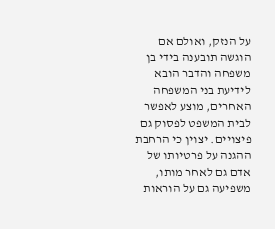על הנזק, ואולם אם הוגשה תובענה בידי בן משפחה והדבר הובא לידיעת בני המשפחה האחרים, מוצע לאפשר לבית המשפט לפסוק גם פיצויים. יצוין כי הרחבת ההגנה על פרטיותו של אדם גם לאחר מותו, משפיעה גם על הוראות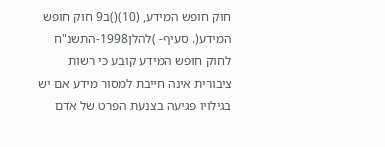חוק חופש המידע, (10)()ב9 חוק חופש המידע(. סעיף- )להלן1998-התשנ"ח לחוק חופש המידע קובע כי רשות ציבורית אינה חייבת למסור מידע אם יש בגילויו פגיעה בצנעת הפרט של אדם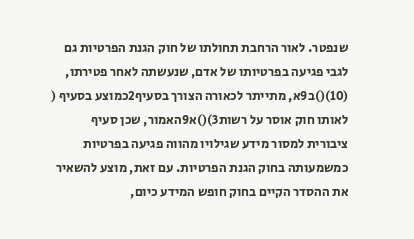שנפטר. לאור הרחבת תחולתו של חוק הגנת הפרטיות גם לגבי פגיעה בפרטיותו של אדם, שנעשתה לאחר פטירתו, (10)()ב9א, מתייתר לכאורה הצורך בסעיף2כמוצע בסעיף ( לאותו חוק אוסר על רשות3)()א9האמור, שכן סעיף ציבורית למסור מידע שגילויו מהווה פגיעה בפרטיות כמשמעותה בחוק הגנת הפרטיות. עם זאת, מוצע להשאיר את ההסדר הקיים בחוק חופש המידע כיום,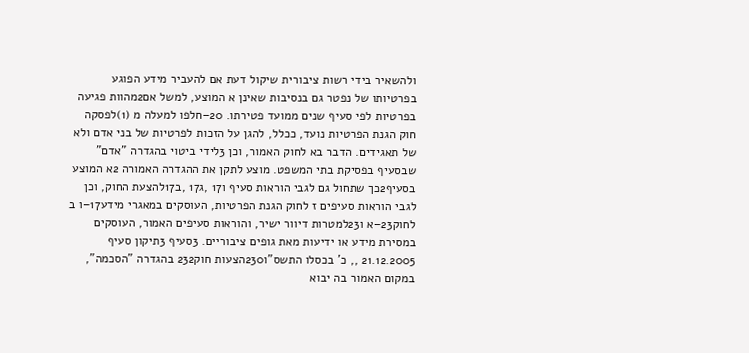ולהשאיר בידי רשות ציבורית שיקול דעת אם להעביר מידע הפוגע בפרטיותו של נפטר גם בנסיבות שאינן א המוצע, למשל אם2מהוות פגיעה בפרטיות לפי סעיף שנים ממועד פטירתו. 20–חלפו למעלה מ (1)לפסקה חוק הגנת הפרטיות נועד, ככלל, להגן על הזכות לפרטיות של בני אדם ולא של תאגידים. הדבר בא לחוק האמור, וכן 3לידי ביטוי בהגדרה "אדם" שבסעיף בפסיקת בתי המשפט. מוצע לתקן את ההגדרה האמורה 2א המוצע בסעיף2כך שתחול גם לגבי הוראות סעיף ו17 ,ג17 ,ב17להצעת החוק, וכן לגבי הוראות סעיפים ז לחוק הגנת הפרטיות, העוסקים במאגרי מידע17–ו ב לחוק23–א ו23למטרות דיוור ישיר, והוראות סעיפים האמור, העוסקים במסירת מידע או ידיעות מאת גופים ציבוריים. 3סעיף 3תיקון סעיף 21.12.2005 ,, כ' בכסלו התשס"ו230הצעות חוק232 בהגדרה "הסכמה", במקום האמור בה יבוא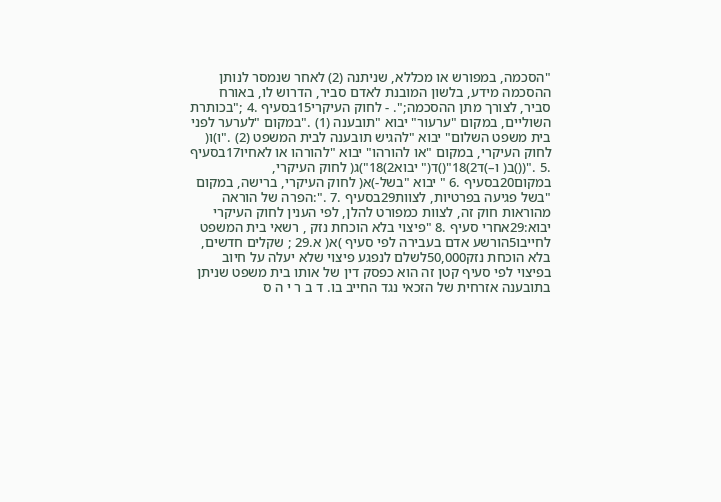"הסכמה, במפורש או מכללא, שניתנה (2) לאחר שנמסר לנותן ההסכמה מידע, בלשון המובנת לאדם סביר, הדרוש לו, באורח סביר, לצורך מתן ההסכמה;". - לחוק העיקרי15בסעיף .4 ;"בכותרת השוליים, במקום "ערעור" יבוא "תובענה (1) ."במקום "לערער לפני בית משפט השלום" יבוא "להגיש תובענה לבית המשפט (2) ."ו)ו( לחוק העיקרי, במקום "או להורהו" יבוא "להורהו או לאחיו17בסעיף .5 ."(()ב( ו–)ד2)18"()ד(" יבוא2)18")ג( לחוק העיקרי, במקום20בסעיף .6 " יבוא "בשל-)א( לחוק העיקרי, ברישה, במקום "בשל פגיעה בפרטיות, לצוות29בסעיף .7 .":הפרה של הוראה מהוראות חוק זה, לצוות כמפורט להלן, לפי הענין לחוק העיקרי יבוא:29אחרי סעיף .8 "פיצוי בלא הוכחת נזק , רשאי בית המשפט לחייבו5הורשע אדם בעבירה לפי סעיף )א( א.29 ; שקלים חדשים, בלא הוכחת נזק50,000לשלם לנפגע פיצוי שלא יעלה על חיוב בפיצוי לפי סעיף קטן זה הוא כפסק דין של אותו בית משפט שניתן בתובענה אזרחית של הזכאי נגד החייב בו. ד ב ר י ה ס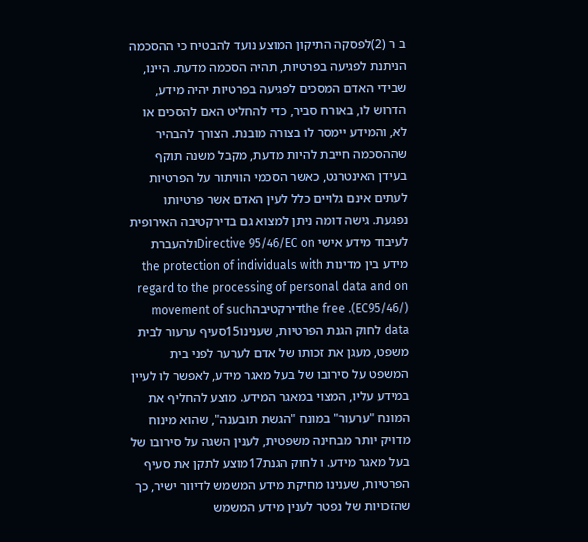ב ר (2)לפסקה התיקון המוצע נועד להבטיח כי ההסכמה הניתנת לפגיעה בפרטיות, תהיה הסכמה מדעת. היינו, שבידי האדם המסכים לפגיעה בפרטיות יהיה מידע, הדרוש לו, באורח סביר, כדי להחליט האם להסכים או לא, והמידע יימסר לו בצורה מובנת. הצורך להבהיר שההסכמה חייבת להיות מדעת, מקבל משנה תוקף בעידן האינטרנט, כאשר הסכמי הוויתור על הפרטיות לעתים אינם גלויים כלל לעין האדם אשר פרטיותו נפגעת. גישה דומה ניתן למצוא גם בדירקטיבה האירופית לעיבוד מידע אישי Directive 95/46/EC onולהעברת מידע בין מדינות the protection of individuals with regard to the processing of personal data and on the free .(EC95/46/)דירקטיבהmovement of such data לחוק הגנת הפרטיות, שענינו15סעיף ערעור לבית משפט, מעגן את זכותו של אדם לערער לפני בית המשפט על סירובו של בעל מאגר מידע, לאפשר לו לעיין במידע עליו, המצוי במאגר המידע. מוצע להחליף את המונח "ערעור" במונח "הגשת תובענה", שהוא מינוח מדויק יותר מבחינה משפטית, לענין השגה על סירובו של בעל מאגר מידע. ו לחוק הגנת17מוצע לתקן את סעיף הפרטיות, שענינו מחיקת מידע המשמש לדיוור ישיר, כך שהזכויות של נפטר לענין מידע המשמש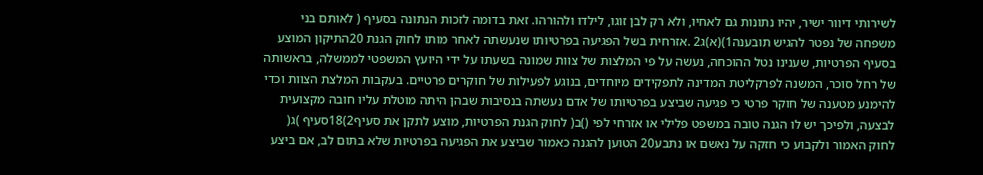לשירותי דיוור ישיר, יהיו נתונות גם לאחיו, ולא רק לבן זוגו, לילדו ולהורהו. זאת בדומה לזכות הנתונה בסעיף ( לאותם בני משפחה של נפטר להגיש תובענה1)(א)ג2 .אזרחית בשל הפגיעה בפרטיותו שנעשתה לאחר מותו לחוק הגנת 20התיקון המוצע בסעיף הפרטיות, שענינו נטל ההוכחה, נעשה על פי המלצות של צוות שמונה בשעתו על ידי היועץ המשפטי לממשלה, בראשותה של רחל סוכר, המשנה לפרקליטת המדינה לתפקידים מיוחדים, בנוגע לפעילות של חוקרים פרטיים. בעקבות המלצת הצוות וכדי להימנע מטענה של חוקר פרטי כי פגיעה שביצע בפרטיותו של אדם נעשתה בנסיבות שבהן היתה מוטלת עליו חובה מקצועית לבצעה, ולפיכך יש לו הגנה טובה במשפט פלילי או אזרחי לפי ()ב( לחוק הגנת הפרטיות, מוצע לתקן את סעיף2)18סעיף )ג( לחוק האמור ולקבוע כי חזקה על נאשם או נתבע20 הטוען להגנה כאמור שביצע את הפגיעה בפרטיות שלא בתום לב, אם ביצע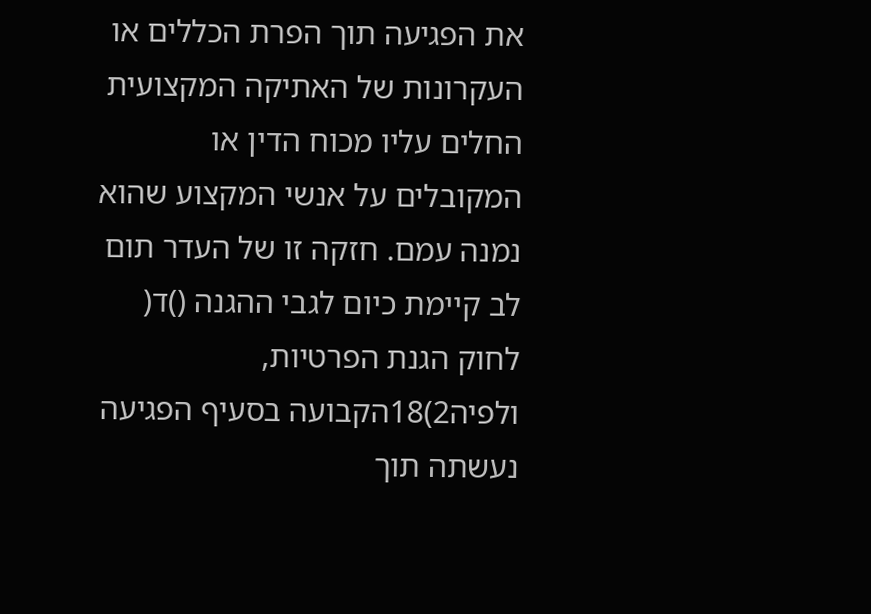את הפגיעה תוך הפרת הכללים או העקרונות של האתיקה המקצועית החלים עליו מכוח הדין או המקובלים על אנשי המקצוע שהוא נמנה עמם. חזקה זו של העדר תום לב קיימת כיום לגבי ההגנה ()ד( לחוק הגנת הפרטיות, ולפיה2)18הקבועה בסעיף הפגיעה נעשתה תוך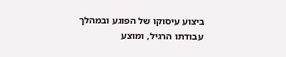ביצוע עיסוקו של הפוגע ובמהלך עבודתו הרגיל, ומוצע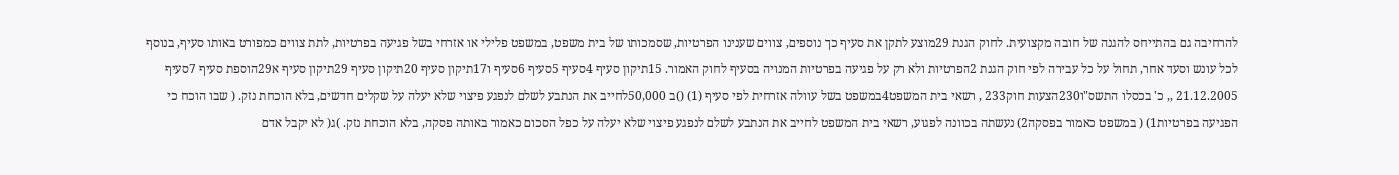להרחיבה גם בהתייחס להגנה של חובה מקצועית. לחוק הגנת 29מוצע לתקן את סעיף כך נוספים, צווים שענינו הפרטיות, שסמכותו של בית משפט, במשפט פלילי או אזרחי בשל פגיעה בפרטיות, לתת צווים כמפורט באותו סעיף, בנוסף לכל עונש וסעד אחר, תחול על כל עבירה לפי חוק הגנת 2הפרטיות ולא רק על פגיעה בפרטיות המנויה בסעיף לחוק האמור. 15תיקון סעיף 4סעיף 5סעיף 6סעיף ו17תיקון סעיף 20תיקון סעיף 29תיקון סעיף א29הוספת סעיף 7סעיף 21.12.2005 ,, כ' בכסלו התשס"ו230הצעות חוק233 , רשאי בית המשפט4במשפט בשל עוולה אזרחית לפי סעיף (1) ()ב 50,000לחייב את הנתבע לשלם לנפגע פיצוי שלא יעלה על שקלים חדשים, בלא הוכחת נזק. ( שבו הוכח כי הפגיעה בפרטיות1) ( במשפט כאמור בפסקה2) נעשתה בכוונה לפגוע, רשאי בית המשפט לחייב את הנתבע לשלם לנפגע פיצוי שלא יעלה על כפל הסכום כאמור באותה פסקה, בלא הוכחת נזק. )ג( לא יקבל אדם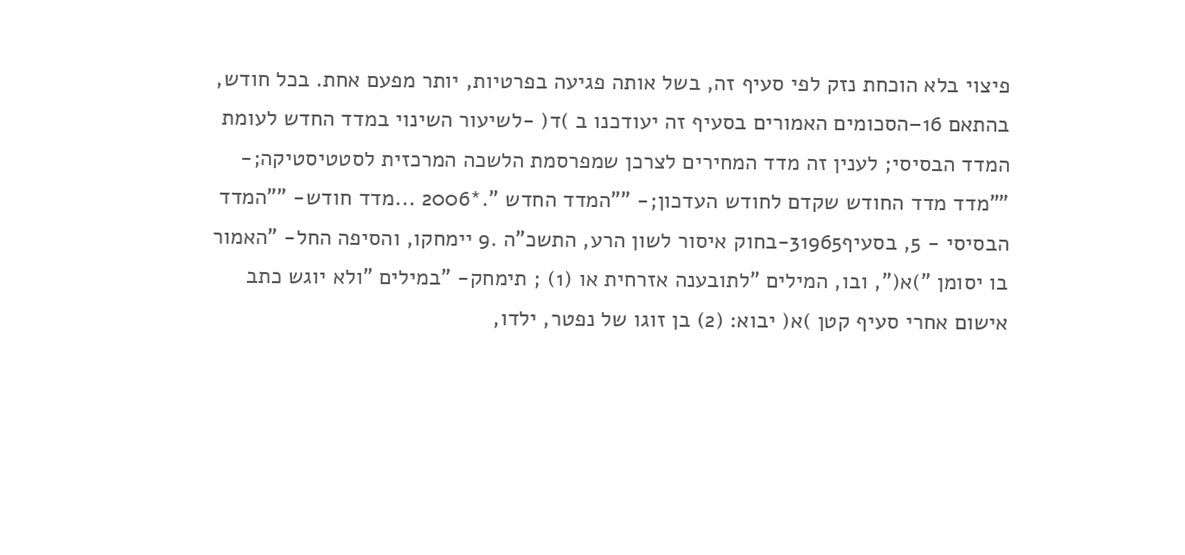פיצוי בלא הוכחת נזק לפי סעיף זה, בשל אותה פגיעה בפרטיות, יותר מפעם אחת. בכל חודש, בהתאם 16–הסכומים האמורים בסעיף זה יעודכנו ב )ד( -לשיעור השינוי במדד החדש לעומת המדד הבסיסי; לענין זה מדד המחירים לצרכן שמפרסמת הלשכה המרכזית לסטטיסטיקה;- ""מדד מדד החודש שקדם לחודש העדכון;- ""המדד החדש ".*2006 ...מדד חודש- ""המדד הבסיסי - 5, בסעיף31965-בחוק איסור לשון הרע, התשכ"ה .9 יימחקו, והסיפה החל- "האמור בו יסומן ")א(", ובו, המילים "לתובענה אזרחית או (1) ; תימחק- "במילים "ולא יוגש כתב אישום אחרי סעיף קטן )א( יבוא: (2) בן זוגו של נפטר, ילדו,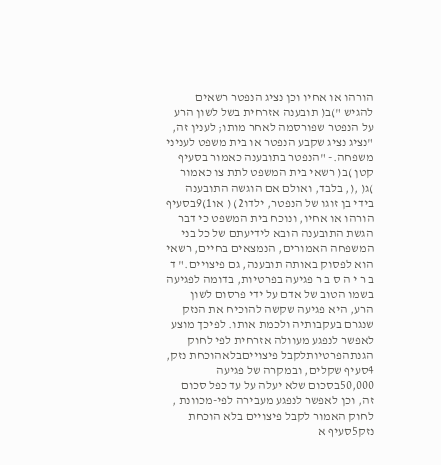הורהו או אחיו וכן נציג הנפטר רשאים להגיש ")ב( תובענה אזרחית בשל לשון הרע על הנפטר שפורסמה לאחר מותו; לענין זה, "נציג נציג שקבע הנפטר או בית משפט לעניני משפחה.- "הנפטר בתובענה כאמור בסעיף קטן )ב( רשאי בית המשפט לתת צו כאמור )ג( ,(, בלבד, ואולם אם הוגשה התובענה בידי בן זוגו של הנפטר, ילדו2) ( או1)9בסעיף הורהו או אחיו, ונוכח בית המשפט כי דבר הגשת התובענה הובא לידיעתם של כל בני המשפחה האמורים, הנמצאים בחיים, רשאי הוא לפסוק באותה תובענה, גם פיצויים." ד ב ר י ה ס ב ר פגיעה בפרטיות, בדומה לפגיעה בשמו הטוב של אדם על ידי פרסום לשון הרע, היא פגיעה שקשה להוכיח את הנזק שנגרם בעקבותיה ולכמת אותו. לפיכך מוצע לאפשר לנפגע מעוולה אזרחית לפי לחוק הגנתהפרטיותלקבל פיצוייםבלאהוכחת נזק, 4סעיף שקלים, ובמקרה של פגיעה 50,000בסכום שלא יעלה על עד כפל סכום זה, וכן לאפשר לנפגע מעבירה לפי-מכוונת , לחוק האמור לקבל פיצויים בלא הוכחת נזק5סעיף א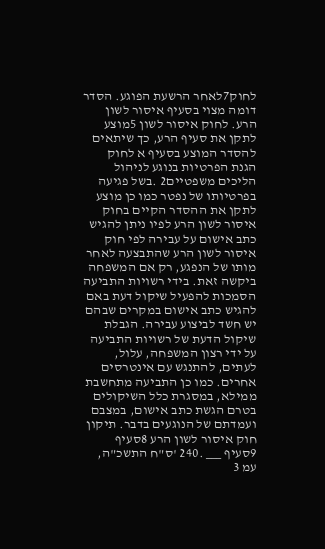לחוק7לאחר הרשעת הפוגע. הסדר דומה מצוי בסעיף איסור לשון הרע. לחוק איסור לשון 5מוצע לתקן את סעיף הרע, כך שיתאים להסדר המוצע בסעיף א לחוק הגנת הפרטיות בנוגע לניהול הליכים משפטיים2 .בשל פגיעה בפרטיותו של נפטר כמו כן מוצע לתקן את ההסדר הקיים בחוק איסור לשון הרע לפיו ניתן להגיש כתב אישום על עבירה לפי חוק איסור לשון הרע שהתבצעה לאחר מותו של הנפגע, רק אם המשפחה ביקשה זאת. בידי רשויות התביעה הסמכות להפעיל שיקול דעת באם להגיש כתב אישום במקרים שבהם יש חשד לביצוע עבירה. הגבלת שיקול הדעת של רשויות התביעה על ידי רצון המשפחה, עלול, לעתים, להתנגש עם אינטרסים אחרים. כמו כן התביעה מתחשבת ממילא, במסגרת כלל השיקולים בטרם הגשת כתב אישום, במצבם ועמדתם של הנוגעים בדבר. תיקון חוק איסור לשון הרע 8סעיף 9סעיף ___ .240 'ס"ח התשכ"ה, עמ 3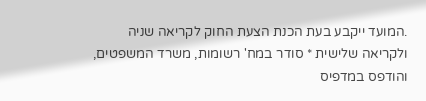.המועד ייקבע בעת הכנת הצעת החוק לקריאה שניה ולקריאה שלישית * סודר במח' רשומות, משרד המשפטים, והודפס במדפיס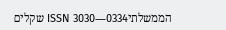הממשלתיISSN 3030―0334 שקלים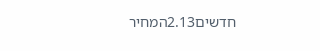חדשים2.13המחיר